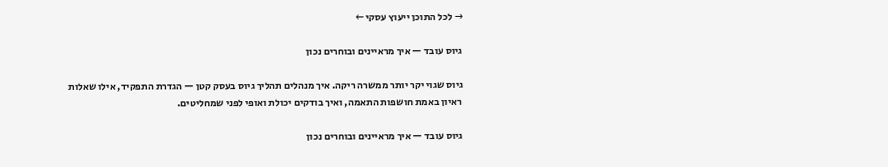→ לכל התוכן ייעוץ עסקי ←

גיוס עובד — איך מראיינים ובוחרים נכון

גיוס שגוי יקר יותר ממשרה ריקה. איך מנהלים תהליך גיוס בעסק קטן — הגדרת התפקיד, אילו שאלות ראיון באמת חושפות התאמה, ואיך בודקים יכולת ואופי לפני שמחליטים.

גיוס עובד — איך מראיינים ובוחרים נכון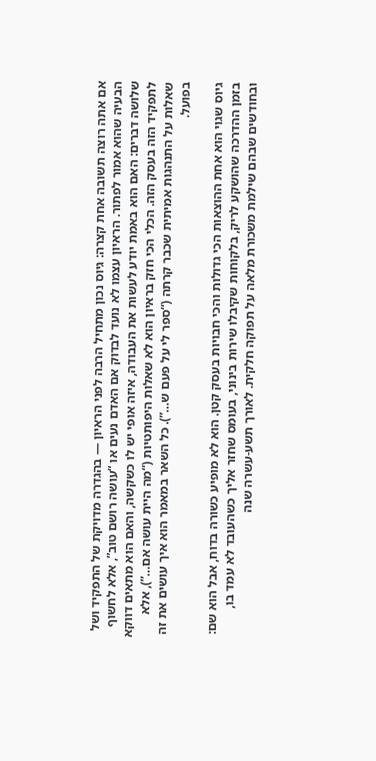אם אתה רוצה תשובה אחת קצרה: גיוס נכון מתחיל הרבה לפני הראיון — בהגדרה מדויקת של התפקיד ושל הבעיה שהוא אמור לפתור. הראיון עצמו לא נועד לבדוק אם האדם נעים או “עושה רושם טוב”, אלא לחשוף שלושה דברים: האם הוא באמת יודע לעשות את העבודה, איזה אופי יש לו כשקשה, והאם הוא מתאים דווקא לתפקיד הזה בעסק הזה. הכלי הכי חזק בראיון הוא לא שאלות היפותטיות (“מה היית עושה אם…”), אלא שאלות על התנהגות אמיתית שכבר קרתה (“ספר לי על פעם ש…”). כל השאר במאמר הוא איך עושים את זה בפועל.

גיוס שגוי הוא אחת ההוצאות הכי גדולות והכי חבויות בעסק קטן. הוא לא מופיע כשורה בדוח, אבל הוא שם: בזמן ההדרכה שהושקע לריק, בלקוחות שקיבלו שירות בינוני, בעומס שחזר אליך כשהעובד לא עמד בו, ובחודשים שבהם שילמת משכורת מלאה על תפוקה חלקית. לאורך תשע-עשרה שנה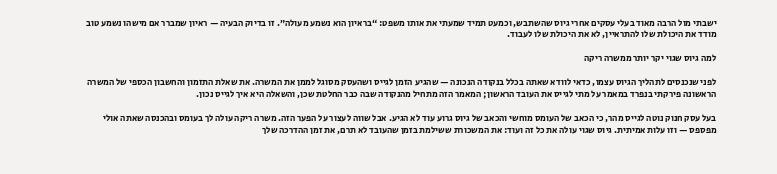ישבתי מול הרבה מאוד בעלי עסקים אחרי גיוס שהשתבש, וכמעט תמיד שמעתי את אותו משפט: “בראיון הוא נשמע מעולה”. זו בדיוק הבעיה — ראיון שמברר אם מישהו נשמע טוב מודד את היכולת שלו להתראיין, לא את היכולת שלו לעבוד.

למה גיוס שגוי יקר יותר ממשרה ריקה

לפני שנכנסים לתהליך הגיוס עצמו, כדאי לוודא שאתה בכלל בנקודה הנכונה — שהגיע הזמן לגייס ושהעסק מסוגל לממן את המשרה. את שאלת התזמון והחשבון הכספי של המשרה הראשונה פירקתי בנפרד במאמר על מתי לגייס את העובד הראשון; המאמר הזה מתחיל מהנקודה שבה כבר החלטת שכן, והשאלה היא איך לגייס נכון.

בעל עסק חנוק נוטה לגייס מהר, כי הכאב של העומס מוחשי והכאב של גיוס גרוע עוד לא הגיע. אבל שווה לעצור על הפער הזה. משרה ריקה עולה לך בעומס ובהכנסה שאתה אולי מפספס — וזו עלות אמיתית. גיוס שגוי עולה את כל זה ועוד: את המשכורת ששילמת בזמן שהעובד לא תרם, את זמן ההדרכה שלך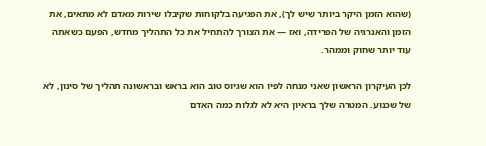(שהוא הזמן היקר ביותר שיש לך), את הפגיעה בלקוחות שקיבלו שירות מאדם לא מתאים, את הזמן והאנרגיה של הפרידה, ואז — את הצורך להתחיל את כל התהליך מחדש, הפעם כשאתה עוד יותר שחוק וממהר.

לכן העיקרון הראשון שאני מנחה לפיו הוא שגיוס טוב הוא בראש ובראשונה תהליך של סינון, לא של שכנוע. המטרה שלך בראיון היא לא לגלות כמה האדם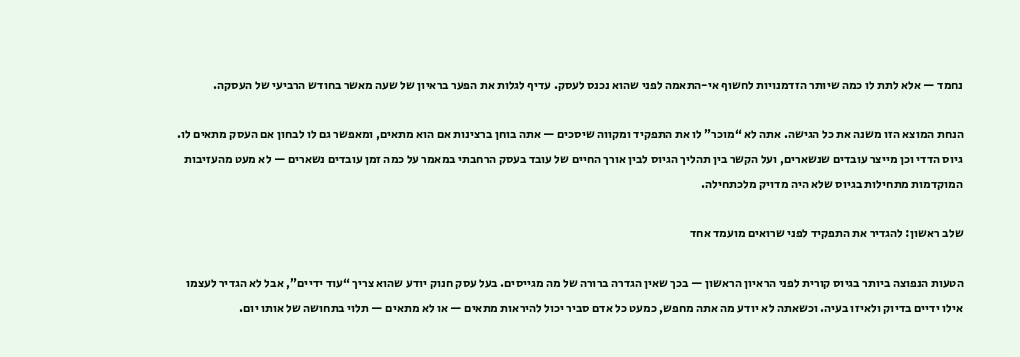נחמד — אלא לתת לו כמה שיותר הזדמנויות לחשוף אי-התאמה לפני שהוא נכנס לעסק. עדיף לגלות את הפער בראיון של שעה מאשר בחודש הרביעי של העסקה.

הנחת המוצא הזו משנה את כל הגישה. אתה לא “מוכר” לו את התפקיד ומקווה שיסכים — אתה בוחן ברצינות אם הוא מתאים, ומאפשר גם לו לבחון אם העסק מתאים לו. גיוס הדדי וכן מייצר עובדים שנשארים, ועל הקשר בין תהליך הגיוס לבין אורך החיים של עובד בעסק הרחבתי במאמר על כמה זמן עובדים נשארים — לא מעט מהעזיבות המוקדמות מתחילות בגיוס שלא היה מדויק מלכתחילה.

שלב ראשון: להגדיר את התפקיד לפני שרואים מועמד אחד

הטעות הנפוצה ביותר בגיוס קורית לפני הראיון הראשון — בכך שאין הגדרה ברורה של מה מגייסים. בעל עסק חנוק יודע שהוא צריך “עוד ידיים”, אבל לא הגדיר לעצמו אילו ידיים בדיוק ולאיזו בעיה. וכשאתה לא יודע מה אתה מחפש, כמעט כל אדם סביר יכול להיראות מתאים — או לא מתאים — תלוי בתחושה של אותו יום.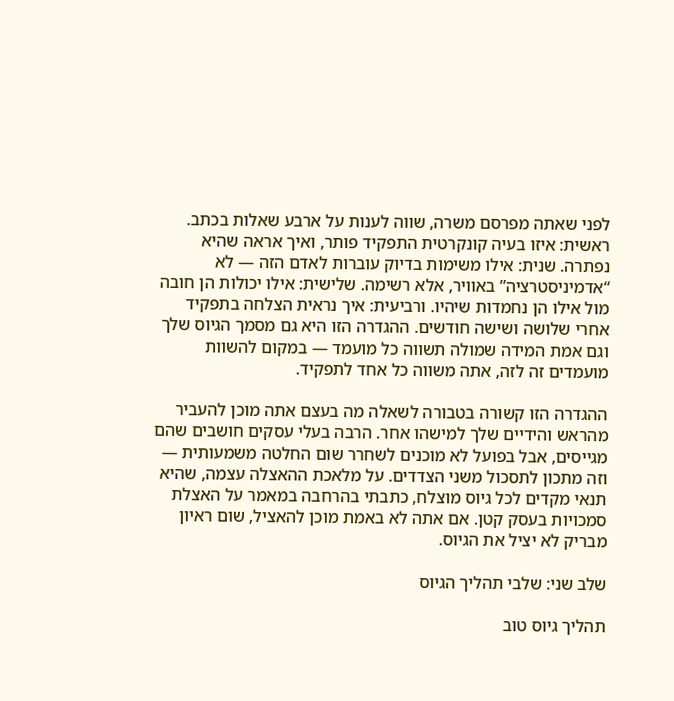לפני שאתה מפרסם משרה, שווה לענות על ארבע שאלות בכתב. ראשית: איזו בעיה קונקרטית התפקיד פותר, ואיך אראה שהיא נפתרה. שנית: אילו משימות בדיוק עוברות לאדם הזה — לא “אדמיניסטרציה” באוויר, אלא רשימה. שלישית: אילו יכולות הן חובה מול אילו הן נחמדות שיהיו. ורביעית: איך נראית הצלחה בתפקיד אחרי שלושה ושישה חודשים. ההגדרה הזו היא גם מסמך הגיוס שלך וגם אמת המידה שמולה תשווה כל מועמד — במקום להשוות מועמדים זה לזה, אתה משווה כל אחד לתפקיד.

ההגדרה הזו קשורה בטבורה לשאלה מה בעצם אתה מוכן להעביר מהראש והידיים שלך למישהו אחר. הרבה בעלי עסקים חושבים שהם מגייסים, אבל בפועל לא מוכנים לשחרר שום החלטה משמעותית — וזה מתכון לתסכול משני הצדדים. על מלאכת ההאצלה עצמה, שהיא תנאי מקדים לכל גיוס מוצלח, כתבתי בהרחבה במאמר על האצלת סמכויות בעסק קטן. אם אתה לא באמת מוכן להאציל, שום ראיון מבריק לא יציל את הגיוס.

שלב שני: שלבי תהליך הגיוס

תהליך גיוס טוב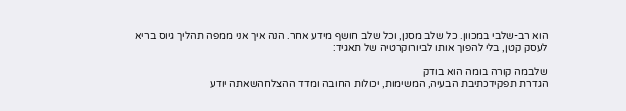הוא רב-שלבי במכוון. כל שלב מסנן, וכל שלב חושף מידע אחר. הנה איך אני ממפה תהליך גיוס בריא לעסק קטן, בלי להפוך אותו לביורוקרטיה של תאגיד:

שלבמה קורה בומה הוא בודק
הגדרת תפקידכתיבת הבעיה, המשימות, יכולות החובה ומדד ההצלחהשאתה יודע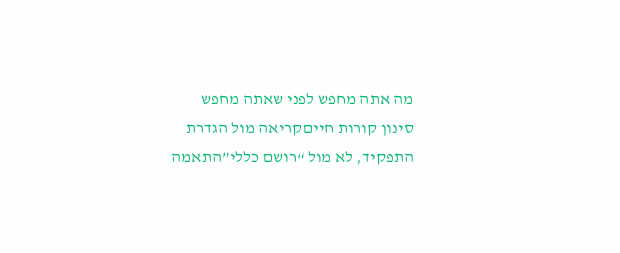מה אתה מחפש לפני שאתה מחפש
סינון קורות חייםקריאה מול הגדרת התפקיד, לא מול “רושם כללי”התאמה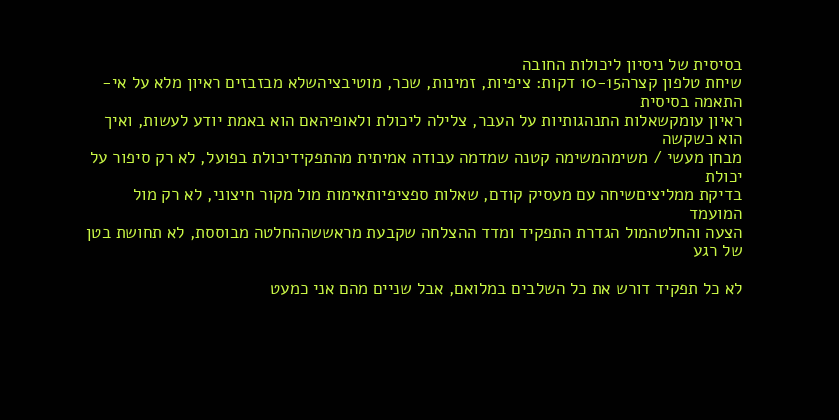בסיסית של ניסיון ליכולות החובה
שיחת טלפון קצרה10-15 דקות: ציפיות, זמינות, שכר, מוטיבציהשלא מבזבזים ראיון מלא על אי-התאמה בסיסית
ראיון עומקשאלות התנהגותיות על העבר, צלילה ליכולת ולאופיהאם הוא באמת יודע לעשות, ואיך הוא כשקשה
מבחן מעשי / משימהמשימה קטנה שמדמה עבודה אמיתית מהתפקידיכולת בפועל, לא רק סיפור על יכולת
בדיקת ממליציםשיחה עם מעסיק קודם, שאלות ספציפיותאימות מול מקור חיצוני, לא רק מול המועמד
הצעה והחלטהמול הגדרת התפקיד ומדד ההצלחה שקבעת מראששההחלטה מבוססת, לא תחושת בטן של רגע

לא כל תפקיד דורש את כל השלבים במלואם, אבל שניים מהם אני כמעט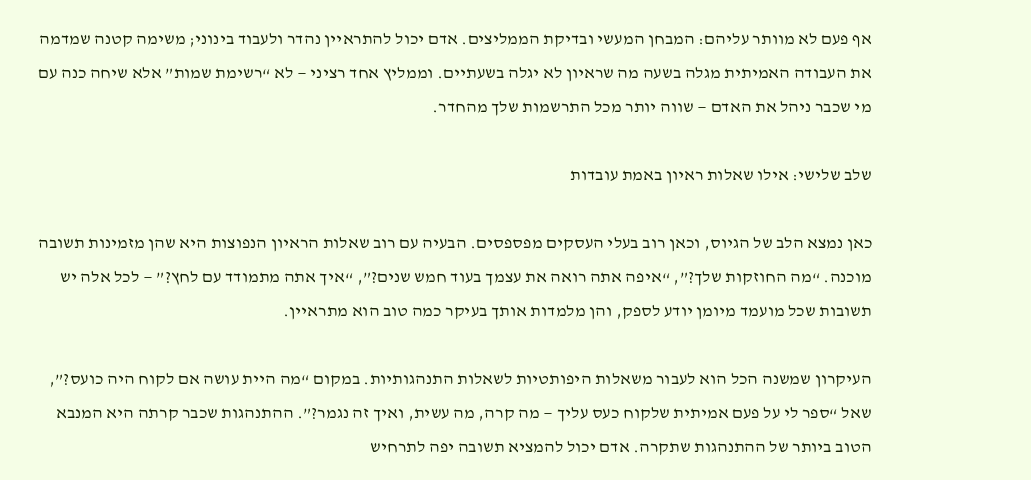אף פעם לא מוותר עליהם: המבחן המעשי ובדיקת הממליצים. אדם יכול להתראיין נהדר ולעבוד בינוני; משימה קטנה שמדמה את העבודה האמיתית מגלה בשעה מה שראיון לא יגלה בשעתיים. וממליץ אחד רציני — לא “רשימת שמות” אלא שיחה כנה עם מי שכבר ניהל את האדם — שווה יותר מכל התרשמות שלך מהחדר.

שלב שלישי: אילו שאלות ראיון באמת עובדות

כאן נמצא הלב של הגיוס, וכאן רוב בעלי העסקים מפספסים. הבעיה עם רוב שאלות הראיון הנפוצות היא שהן מזמינות תשובה מוכנה. “מה החוזקות שלך?”, “איפה אתה רואה את עצמך בעוד חמש שנים?”, “איך אתה מתמודד עם לחץ?” — לכל אלה יש תשובות שכל מועמד מיומן יודע לספק, והן מלמדות אותך בעיקר כמה טוב הוא מתראיין.

העיקרון שמשנה הכל הוא לעבור משאלות היפותטיות לשאלות התנהגותיות. במקום “מה היית עושה אם לקוח היה כועס?”, שאל “ספר לי על פעם אמיתית שלקוח כעס עליך — מה קרה, מה עשית, ואיך זה נגמר?”. ההתנהגות שכבר קרתה היא המנבא הטוב ביותר של ההתנהגות שתקרה. אדם יכול להמציא תשובה יפה לתרחיש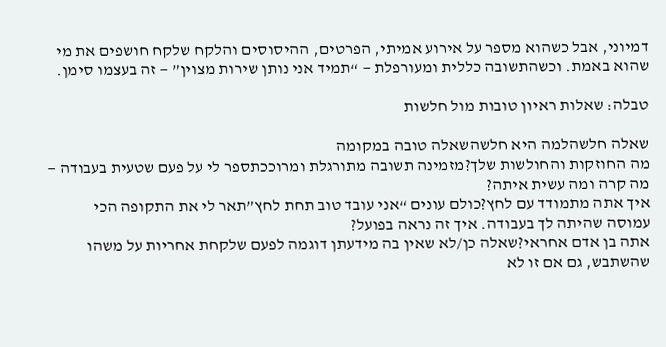דמיוני, אבל כשהוא מספר על אירוע אמיתי, הפרטים, ההיסוסים והלקח שלקח חושפים את מי שהוא באמת. וכשהתשובה כללית ומעורפלת — “תמיד אני נותן שירות מצוין” — זה בעצמו סימן.

טבלה: שאלות ראיון טובות מול חלשות

שאלה חלשהלמה היא חלשהשאלה טובה במקומה
מה החוזקות והחולשות שלך?מזמינה תשובה מתורגלת ומרוככתספר לי על פעם שטעית בעבודה — מה קרה ומה עשית איתה?
איך אתה מתמודד עם לחץ?כולם עונים “אני עובד טוב תחת לחץ”תאר לי את התקופה הכי עמוסה שהיתה לך בעבודה. איך זה נראה בפועל?
אתה בן אדם אחראי?שאלה כן/לא שאין בה מידעתן דוגמה לפעם שלקחת אחריות על משהו שהשתבש, גם אם זו לא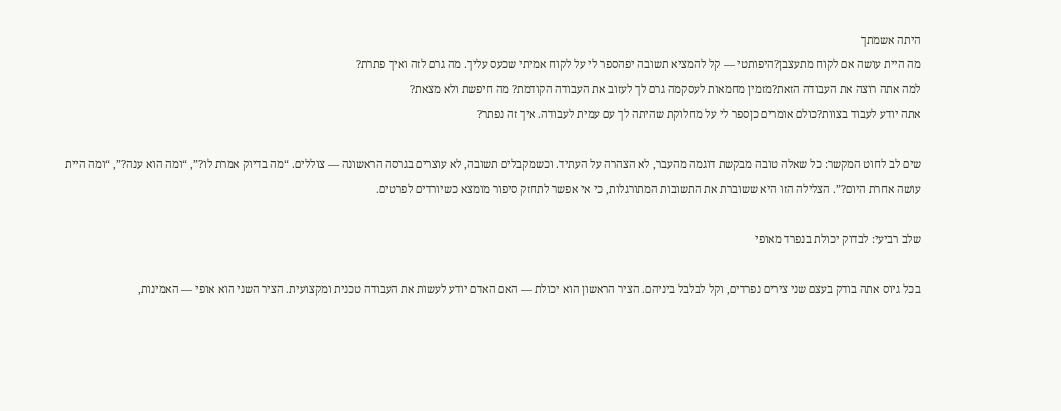היתה אשמתך
מה היית עושה אם לקוח מתעצבן?היפותטי — קל להמציא תשובה יפהספר לי על לקוח אמיתי שכעס עליך. מה גרם לזה ואיך פתרת?
למה אתה רוצה את העבודה הזאת?מזמין מחמאות לעסקמה גרם לך לעזוב את העבודה הקודמת? מה חיפשת ולא מצאת?
אתה יודע לעבוד בצוות?כולם אומרים כןספר לי על מחלוקת שהיתה לך עם עמית לעבודה. איך זה נפתר?

שים לב לחוט המקשר: כל שאלה טובה מבקשת דוגמה מהעבר, לא הצהרה על העתיד. וכשמקבלים תשובה, לא עוצרים בגרסה הראשונה — צוללים. “מה בדיוק אמרת לו?”, “ומה הוא ענה?”, “ומה היית עושה אחרת היום?”. הצלילה הזו היא ששוברת את התשובות המתורגלות, כי אי אפשר לתחזק סיפור מומצא כשיורדים לפרטים.

שלב רביעי: לבדוק יכולת בנפרד מאופי

בכל גיוס אתה בודק בעצם שני צירים נפרדים, וקל לבלבל ביניהם. הציר הראשון הוא יכולת — האם האדם יודע לעשות את העבודה טכנית ומקצועית. הציר השני הוא אופי — האמינות,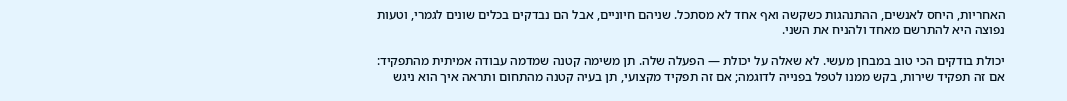האחריות, היחס לאנשים, ההתנהגות כשקשה ואף אחד לא מסתכל. שניהם חיוניים, אבל הם נבדקים בכלים שונים לגמרי, וטעות נפוצה היא להתרשם מאחד ולהניח את השני.

יכולת בודקים הכי טוב במבחן מעשי. לא שאלה על יכולת — הפעלה שלה. תן משימה קטנה שמדמה עבודה אמיתית מהתפקיד: אם זה תפקיד שירות, בקש ממנו לטפל בפנייה לדוגמה; אם זה תפקיד מקצועי, תן בעיה קטנה מהתחום ותראה איך הוא ניגש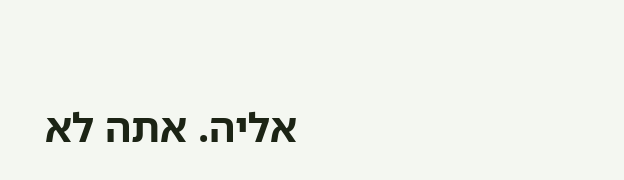אליה. אתה לא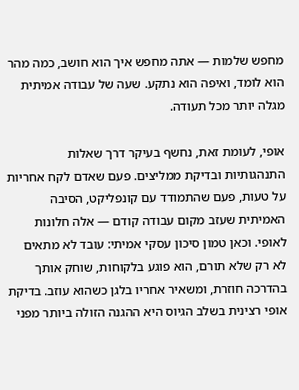מחפש שלמות — אתה מחפש איך הוא חושב, כמה מהר הוא לומד, ואיפה הוא נתקע. שעה של עבודה אמיתית מגלה יותר מכל תעודה.

אופי, לעומת זאת, נחשף בעיקר דרך שאלות התנהגותיות ובדיקת ממליצים. פעם שאדם לקח אחריות על טעות, פעם שהתמודד עם קונפליקט, הסיבה האמיתית שעזב מקום עבודה קודם — אלה חלונות לאופי. וכאן טמון סיכון עסקי אמיתי: עובד לא מתאים לא רק שלא תורם, הוא פוגע בלקוחות, שוחק אותך בהדרכה חוזרת, ומשאיר אחריו בלגן כשהוא עוזב. בדיקת אופי רצינית בשלב הגיוס היא ההגנה הזולה ביותר מפני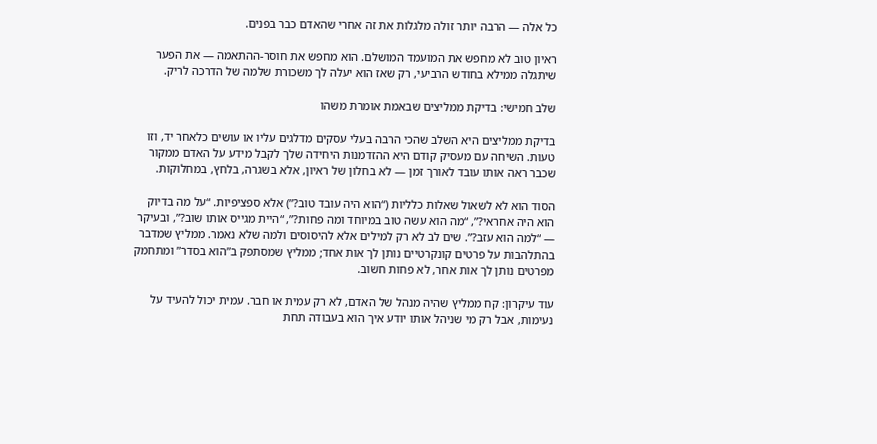כל אלה — הרבה יותר זולה מלגלות את זה אחרי שהאדם כבר בפנים.

ראיון טוב לא מחפש את המועמד המושלם. הוא מחפש את חוסר-ההתאמה — את הפער שיתגלה ממילא בחודש הרביעי, רק שאז הוא יעלה לך משכורת שלמה של הדרכה לריק.

שלב חמישי: בדיקת ממליצים שבאמת אומרת משהו

בדיקת ממליצים היא השלב שהכי הרבה בעלי עסקים מדלגים עליו או עושים כלאחר יד, וזו טעות. השיחה עם מעסיק קודם היא ההזדמנות היחידה שלך לקבל מידע על האדם ממקור שכבר ראה אותו עובד לאורך זמן — לא בחלון של ראיון, אלא בשגרה, בלחץ, במחלוקות.

הסוד הוא לא לשאול שאלות כלליות (“הוא היה עובד טוב?”) אלא ספציפיות. “על מה בדיוק הוא היה אחראי?”, “מה הוא עשה טוב במיוחד ומה פחות?”, “היית מגייס אותו שוב?”, ובעיקר — “למה הוא עזב?”. שים לב לא רק למילים אלא להיסוסים ולמה שלא נאמר. ממליץ שמדבר בהתלהבות על פרטים קונקרטיים נותן לך אות אחד; ממליץ שמסתפק ב”הוא בסדר” ומתחמק מפרטים נותן לך אות אחר, לא פחות חשוב.

עוד עיקרון: קח ממליץ שהיה מנהל של האדם, לא רק עמית או חבר. עמית יכול להעיד על נעימות, אבל רק מי שניהל אותו יודע איך הוא בעבודה תחת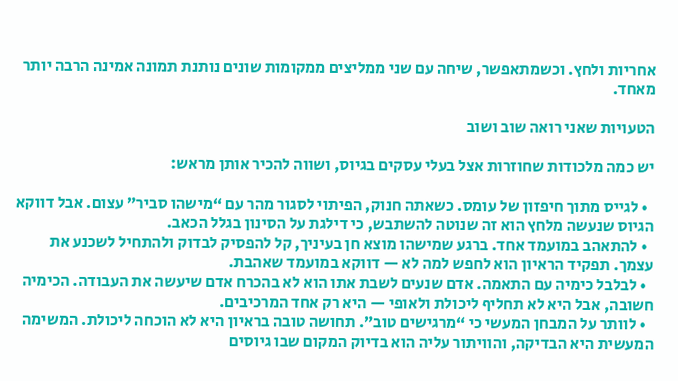אחריות ולחץ. וכשמתאפשר, שיחה עם שני ממליצים ממקומות שונים נותנת תמונה אמינה הרבה יותר מאחד.

הטעויות שאני רואה שוב ושוב

יש כמה מלכודות שחוזרות אצל בעלי עסקים בגיוס, ושווה להכיר אותן מראש:

  • לגייס מתוך חיפזון של עומס. כשאתה חנוק, הפיתוי לסגור מהר עם “מישהו סביר” עצום. אבל דווקא הגיוס שנעשה מלחץ הוא זה שנוטה להשתבש, כי דילגת על הסינון בגלל הכאב.
  • להתאהב במועמד אחד. ברגע שמישהו מוצא חן בעיניך, קל להפסיק לבדוק ולהתחיל לשכנע את עצמך. תפקיד הראיון הוא לחפש למה לא — דווקא במועמד שאהבת.
  • לבלבל כימיה עם התאמה. אדם שנעים לשבת אתו הוא לא בהכרח אדם שיעשה את העבודה. הכימיה חשובה, אבל היא לא תחליף ליכולת ולאופי — היא רק אחד המרכיבים.
  • לוותר על המבחן המעשי כי “מרגישים טוב”. תחושה טובה בראיון היא לא הוכחה ליכולת. המשימה המעשית היא הבדיקה, והוויתור עליה הוא בדיוק המקום שבו גיוסים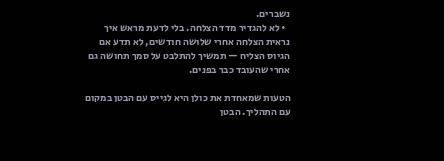נשברים.
  • לא להגדיר מדד הצלחה. בלי לדעת מראש איך נראית הצלחה אחרי שלושה חודשים, לא תדע אם הגיוס הצליח — תמשיך להתלבט על סמך תחושה גם אחרי שהעובד כבר בפנים.

הטעות שמאחדת את כולן היא לגייס עם הבטן במקום עם התהליך. הבטן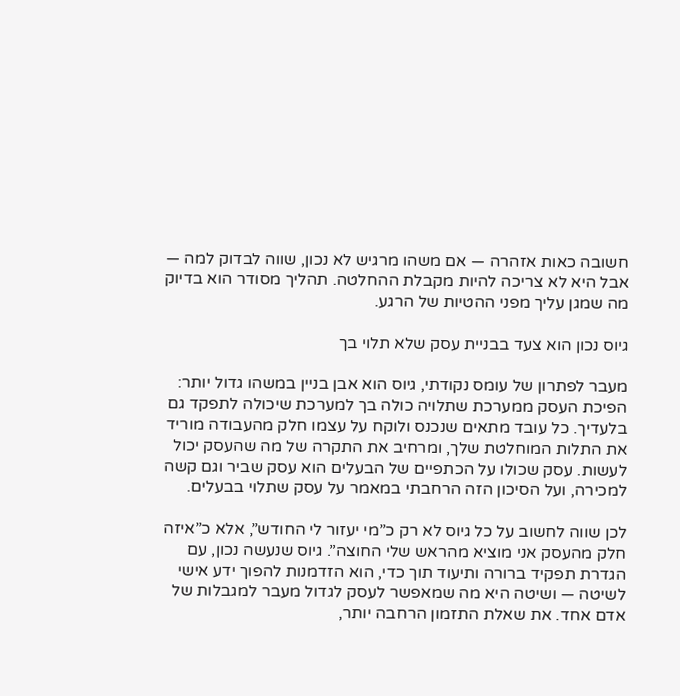חשובה כאות אזהרה — אם משהו מרגיש לא נכון, שווה לבדוק למה — אבל היא לא צריכה להיות מקבלת ההחלטה. תהליך מסודר הוא בדיוק מה שמגן עליך מפני ההטיות של הרגע.

גיוס נכון הוא צעד בבניית עסק שלא תלוי בך

מעבר לפתרון של עומס נקודתי, גיוס הוא אבן בניין במשהו גדול יותר: הפיכת העסק ממערכת שתלויה כולה בך למערכת שיכולה לתפקד גם בלעדיך. כל עובד מתאים שנכנס ולוקח על עצמו חלק מהעבודה מוריד את התלות המוחלטת שלך, ומרחיב את התקרה של מה שהעסק יכול לעשות. עסק שכולו על הכתפיים של הבעלים הוא עסק שביר וגם קשה למכירה, ועל הסיכון הזה הרחבתי במאמר על עסק שתלוי בבעלים.

לכן שווה לחשוב על כל גיוס לא רק כ”מי יעזור לי החודש”, אלא כ”איזה חלק מהעסק אני מוציא מהראש שלי החוצה”. גיוס שנעשה נכון, עם הגדרת תפקיד ברורה ותיעוד תוך כדי, הוא הזדמנות להפוך ידע אישי לשיטה — ושיטה היא מה שמאפשר לעסק לגדול מעבר למגבלות של אדם אחד. את שאלת התזמון הרחבה יותר,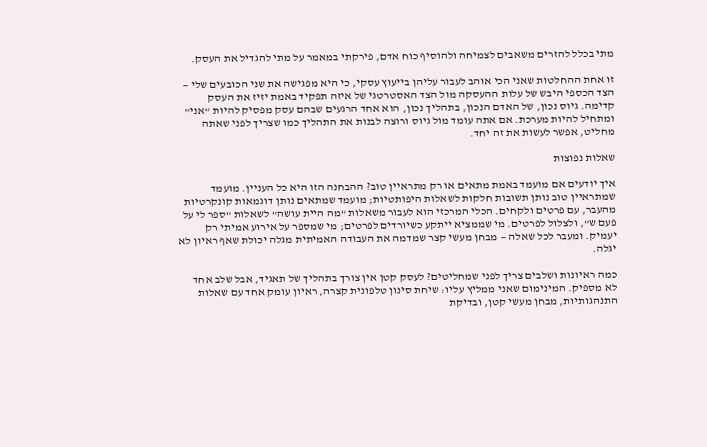מתי בכלל להזרים משאבים לצמיחה ולהוסיף כוח אדם, פירקתי במאמר על מתי להגדיל את העסק.

זו אחת ההחלטות שאני הכי אוהב לעבור עליהן בייעוץ עסקי, כי היא מפגישה את שני הכובעים שלי — הצד הכספי היבש של עלות ההעסקה מול הצד האסטרטגי של איזה תפקיד באמת יזיז את העסק קדימה. גיוס נכון, של האדם הנכון, בתהליך נכון, הוא אחד הרגעים שבהם עסק מפסיק להיות “אני” ומתחיל להיות מערכת. אם אתה עומד מול גיוס ורוצה לבנות את התהליך כמו שצריך לפני שאתה מחליט, אפשר לעשות את זה יחד.

שאלות נפוצות

איך יודעים אם מועמד באמת מתאים או רק מתראיין טוב? ההבחנה הזו היא כל העניין. מועמד שמתראיין טוב נותן תשובות חלקות לשאלות היפותטיות; מועמד שמתאים נותן דוגמאות קונקרטיות מהעבר, עם פרטים ולקחים. הכלי המרכזי הוא לעבור משאלות “מה היית עושה” לשאלות “ספר לי על פעם ש”, ולצלול לפרטים. מי שממציא ייתקע כשיורדים לפרטים; מי שמספר על אירוע אמיתי רק יעמיק. ומעבר לכל שאלה — מבחן מעשי קצר שמדמה את העבודה האמיתית מגלה יכולת שאף ראיון לא יגלה.

כמה ראיונות ושלבים צריך לפני שמחליטים? לעסק קטן אין צורך בתהליך של תאגיד, אבל שלב אחד לא מספיק. המינימום שאני ממליץ עליו: שיחת סינון טלפונית קצרה, ראיון עומק אחד עם שאלות התנהגותיות, מבחן מעשי קטן, ובדיקת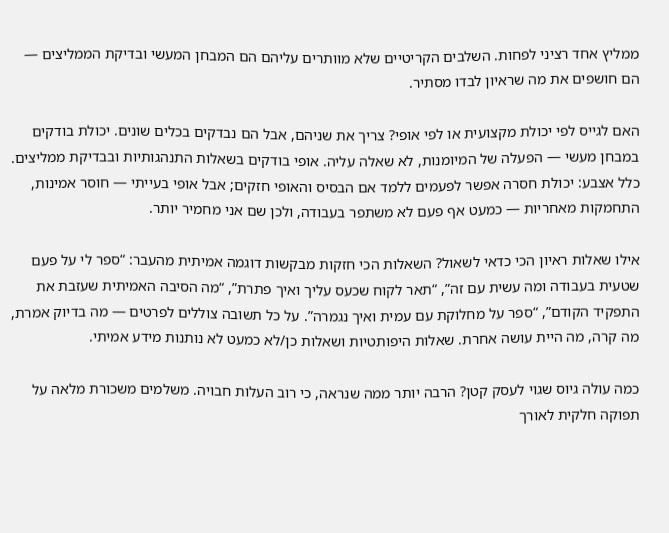ממליץ אחד רציני לפחות. השלבים הקריטיים שלא מוותרים עליהם הם המבחן המעשי ובדיקת הממליצים — הם חושפים את מה שראיון לבדו מסתיר.

האם לגייס לפי יכולת מקצועית או לפי אופי? צריך את שניהם, אבל הם נבדקים בכלים שונים. יכולת בודקים במבחן מעשי — הפעלה של המיומנות, לא שאלה עליה. אופי בודקים בשאלות התנהגותיות ובבדיקת ממליצים. כלל אצבע: יכולת חסרה אפשר לפעמים ללמד אם הבסיס והאופי חזקים; אבל אופי בעייתי — חוסר אמינות, התחמקות מאחריות — כמעט אף פעם לא משתפר בעבודה, ולכן שם אני מחמיר יותר.

אילו שאלות ראיון הכי כדאי לשאול? השאלות הכי חזקות מבקשות דוגמה אמיתית מהעבר: “ספר לי על פעם שטעית בעבודה ומה עשית עם זה”, “תאר לקוח שכעס עליך ואיך פתרת”, “מה הסיבה האמיתית שעזבת את התפקיד הקודם”, “ספר על מחלוקת עם עמית ואיך נגמרה”. על כל תשובה צוללים לפרטים — מה בדיוק אמרת, מה קרה, מה היית עושה אחרת. שאלות היפותטיות ושאלות כן/לא כמעט לא נותנות מידע אמיתי.

כמה עולה גיוס שגוי לעסק קטן? הרבה יותר ממה שנראה, כי רוב העלות חבויה. משלמים משכורת מלאה על תפוקה חלקית לאורך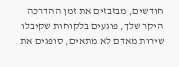חודשים, מבזבזים את זמן ההדרכה היקר שלך, פוגעים בלקוחות שקיבלו שירות מאדם לא מתאים, סופגים את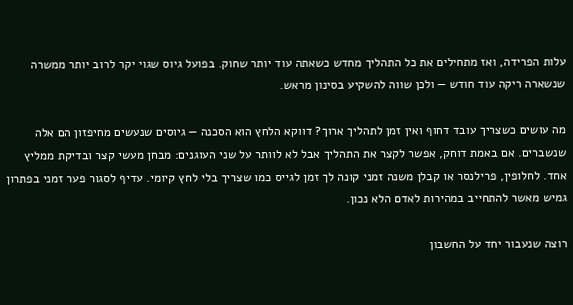עלות הפרידה, ואז מתחילים את כל התהליך מחדש כשאתה עוד יותר שחוק. בפועל גיוס שגוי יקר לרוב יותר ממשרה שנשארה ריקה עוד חודש — ולכן שווה להשקיע בסינון מראש.

מה עושים כשצריך עובד דחוף ואין זמן לתהליך ארוך? דווקא הלחץ הוא הסכנה — גיוסים שנעשים מחיפזון הם אלה שנשברים. אם באמת דוחק, אפשר לקצר את התהליך אבל לא לוותר על שני העוגנים: מבחן מעשי קצר ובדיקת ממליץ אחד. לחלופין, פרילנסר או קבלן משנה זמני קונה לך זמן לגייס כמו שצריך בלי לחץ קיומי. עדיף לסגור פער זמני בפתרון גמיש מאשר להתחייב במהירות לאדם הלא נכון.

רוצה שנעבור יחד על החשבון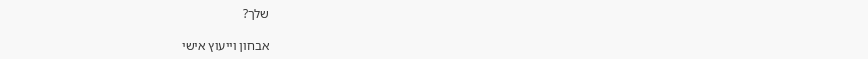שלך?

אבחון וייעוץ אישי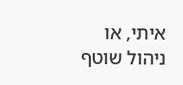איתי, או ניהול שוטף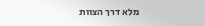מלא דרך הצוות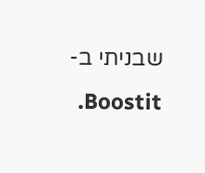שבניתי ב-Boostit.